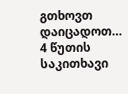გთხოვთ დაიცადოთ…
4 წუთის საკითხავი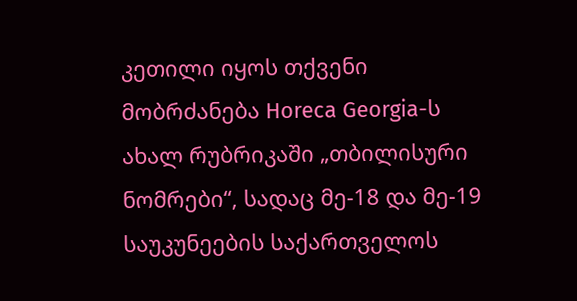კეთილი იყოს თქვენი მობრძანება Horeca Georgia-ს ახალ რუბრიკაში „თბილისური ნომრები“, სადაც მე-18 და მე-19 საუკუნეების საქართველოს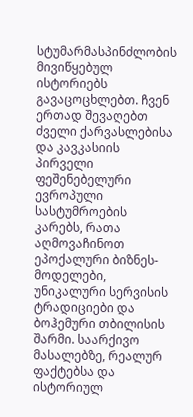სტუმარმასპინძლობის მივიწყებულ ისტორიებს გავაცოცხლებთ. ჩვენ ერთად შევაღებთ ძველი ქარვასლებისა და კავკასიის პირველი ფეშენებელური ევროპული სასტუმროების კარებს, რათა აღმოვაჩინოთ ეპოქალური ბიზნეს-მოდელები, უნიკალური სერვისის ტრადიციები და ბოჰემური თბილისის შარმი. საარქივო მასალებზე, რეალურ ფაქტებსა და ისტორიულ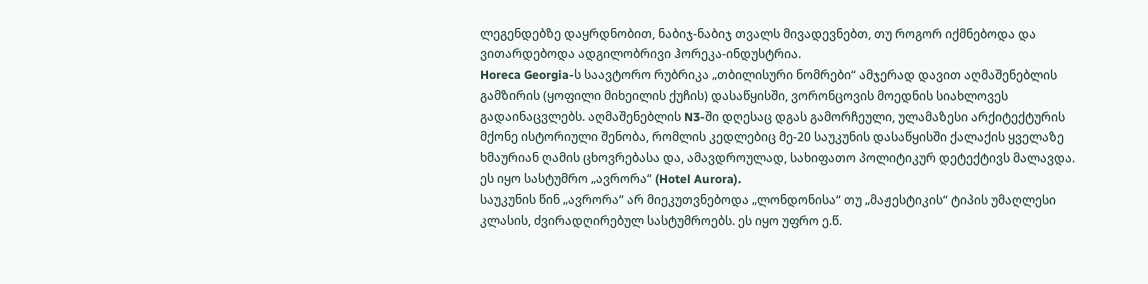ლეგენდებზე დაყრდნობით, ნაბიჯ-ნაბიჯ თვალს მივადევნებთ, თუ როგორ იქმნებოდა და ვითარდებოდა ადგილობრივი ჰორეკა-ინდუსტრია.
Horeca Georgia-ს საავტორო რუბრიკა „თბილისური ნომრები“ ამჯერად დავით აღმაშენებლის გამზირის (ყოფილი მიხეილის ქუჩის) დასაწყისში, ვორონცოვის მოედნის სიახლოვეს გადაინაცვლებს. აღმაშენებლის N3-ში დღესაც დგას გამორჩეული, ულამაზესი არქიტექტურის მქონე ისტორიული შენობა, რომლის კედლებიც მე-20 საუკუნის დასაწყისში ქალაქის ყველაზე ხმაურიან ღამის ცხოვრებასა და, ამავდროულად, სახიფათო პოლიტიკურ დეტექტივს მალავდა. ეს იყო სასტუმრო „ავრორა“ (Hotel Aurora).
საუკუნის წინ „ავრორა“ არ მიეკუთვნებოდა „ლონდონისა“ თუ „მაჟესტიკის“ ტიპის უმაღლესი კლასის, ძვირადღირებულ სასტუმროებს. ეს იყო უფრო ე.წ.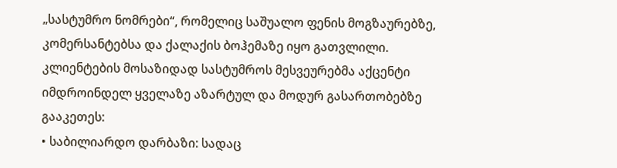„სასტუმრო ნომრები“, რომელიც საშუალო ფენის მოგზაურებზე, კომერსანტებსა და ქალაქის ბოჰემაზე იყო გათვლილი.
კლიენტების მოსაზიდად სასტუმროს მესვეურებმა აქცენტი იმდროინდელ ყველაზე აზარტულ და მოდურ გასართობებზე გააკეთეს:
• საბილიარდო დარბაზი: სადაც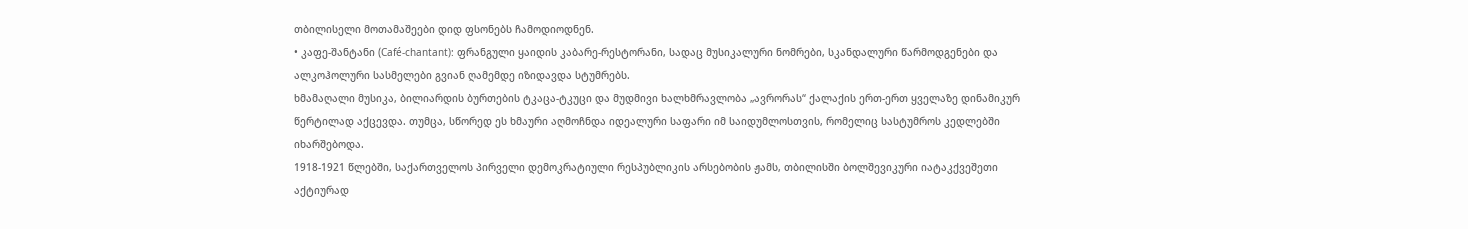თბილისელი მოთამაშეები დიდ ფსონებს ჩამოდიოდნენ.
• კაფე-შანტანი (Café-chantant): ფრანგული ყაიდის კაბარე-რესტორანი, სადაც მუსიკალური ნომრები, სკანდალური წარმოდგენები და ალკოჰოლური სასმელები გვიან ღამემდე იზიდავდა სტუმრებს.
ხმამაღალი მუსიკა, ბილიარდის ბურთების ტკაცა-ტკუცი და მუდმივი ხალხმრავლობა „ავრორას“ ქალაქის ერთ-ერთ ყველაზე დინამიკურ წერტილად აქცევდა. თუმცა, სწორედ ეს ხმაური აღმოჩნდა იდეალური საფარი იმ საიდუმლოსთვის, რომელიც სასტუმროს კედლებში იხარშებოდა.
1918-1921 წლებში, საქართველოს პირველი დემოკრატიული რესპუბლიკის არსებობის ჟამს, თბილისში ბოლშევიკური იატაკქვეშეთი აქტიურად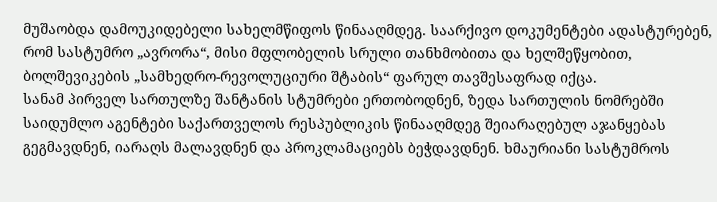მუშაობდა დამოუკიდებელი სახელმწიფოს წინააღმდეგ. საარქივო დოკუმენტები ადასტურებენ, რომ სასტუმრო „ავრორა“, მისი მფლობელის სრული თანხმობითა და ხელშეწყობით, ბოლშევიკების „სამხედრო-რევოლუციური შტაბის“ ფარულ თავშესაფრად იქცა.
სანამ პირველ სართულზე შანტანის სტუმრები ერთობოდნენ, ზედა სართულის ნომრებში საიდუმლო აგენტები საქართველოს რესპუბლიკის წინააღმდეგ შეიარაღებულ აჯანყებას გეგმავდნენ, იარაღს მალავდნენ და პროკლამაციებს ბეჭდავდნენ. ხმაურიანი სასტუმროს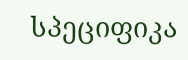სპეციფიკა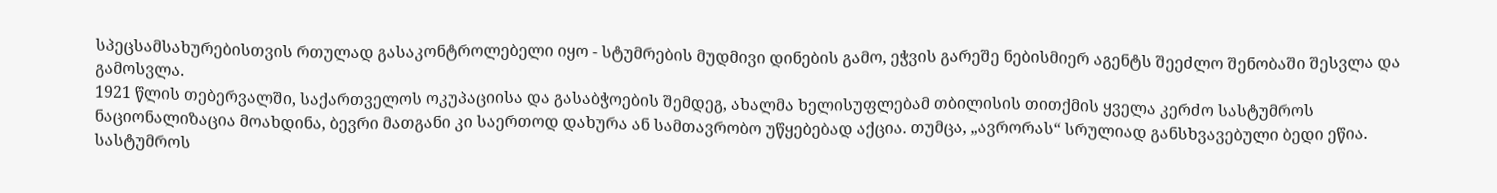სპეცსამსახურებისთვის რთულად გასაკონტროლებელი იყო - სტუმრების მუდმივი დინების გამო, ეჭვის გარეშე ნებისმიერ აგენტს შეეძლო შენობაში შესვლა და გამოსვლა.
1921 წლის თებერვალში, საქართველოს ოკუპაციისა და გასაბჭოების შემდეგ, ახალმა ხელისუფლებამ თბილისის თითქმის ყველა კერძო სასტუმროს ნაციონალიზაცია მოახდინა, ბევრი მათგანი კი საერთოდ დახურა ან სამთავრობო უწყებებად აქცია. თუმცა, „ავრორას“ სრულიად განსხვავებული ბედი ეწია.
სასტუმროს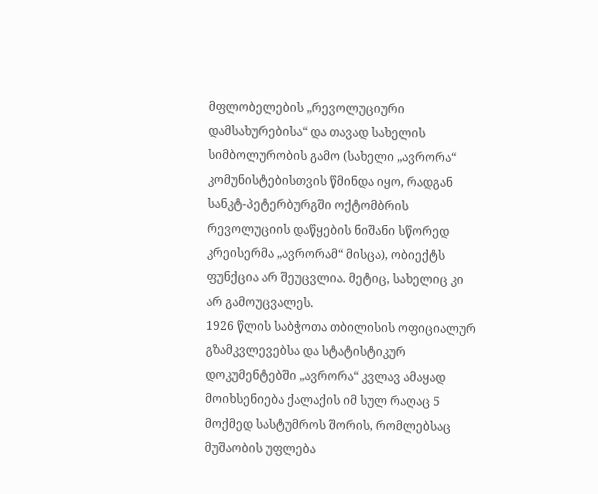მფლობელების „რევოლუციური დამსახურებისა“ და თავად სახელის სიმბოლურობის გამო (სახელი „ავრორა“ კომუნისტებისთვის წმინდა იყო, რადგან სანკტ-პეტერბურგში ოქტომბრის რევოლუციის დაწყების ნიშანი სწორედ კრეისერმა „ავრორამ“ მისცა), ობიექტს ფუნქცია არ შეუცვლია. მეტიც, სახელიც კი არ გამოუცვალეს.
1926 წლის საბჭოთა თბილისის ოფიციალურ გზამკვლევებსა და სტატისტიკურ დოკუმენტებში „ავრორა“ კვლავ ამაყად მოიხსენიება ქალაქის იმ სულ რაღაც 5 მოქმედ სასტუმროს შორის, რომლებსაც მუშაობის უფლება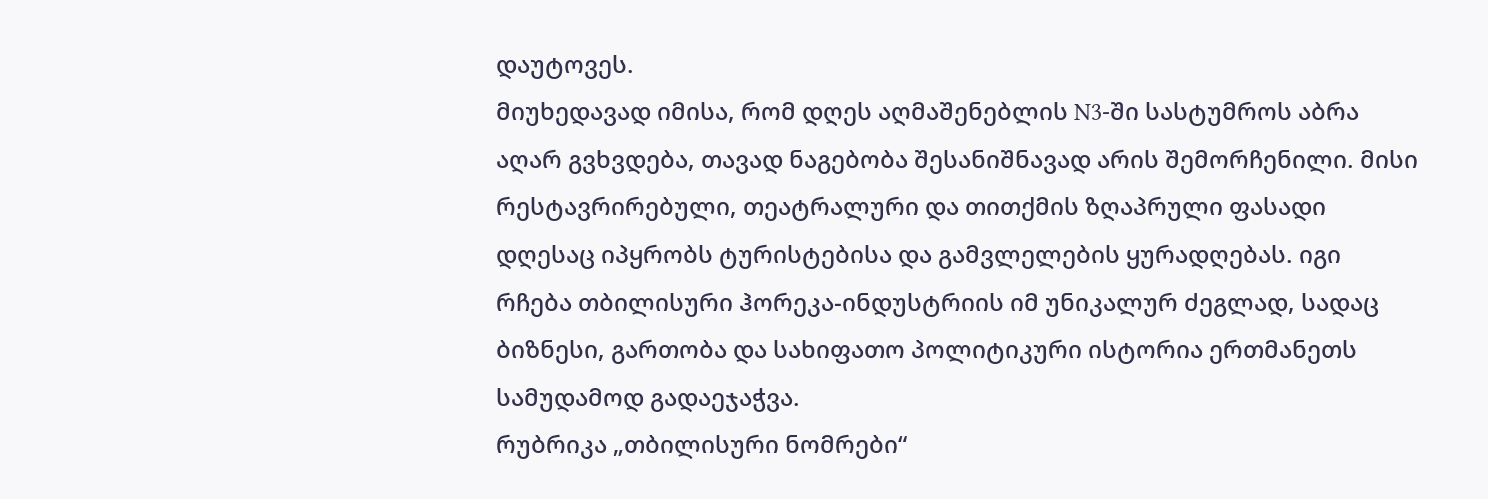დაუტოვეს.
მიუხედავად იმისა, რომ დღეს აღმაშენებლის N3-ში სასტუმროს აბრა აღარ გვხვდება, თავად ნაგებობა შესანიშნავად არის შემორჩენილი. მისი რესტავრირებული, თეატრალური და თითქმის ზღაპრული ფასადი დღესაც იპყრობს ტურისტებისა და გამვლელების ყურადღებას. იგი რჩება თბილისური ჰორეკა-ინდუსტრიის იმ უნიკალურ ძეგლად, სადაც ბიზნესი, გართობა და სახიფათო პოლიტიკური ისტორია ერთმანეთს სამუდამოდ გადაეჯაჭვა.
რუბრიკა „თბილისური ნომრები“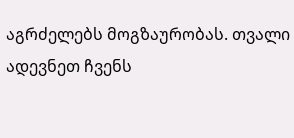აგრძელებს მოგზაურობას. თვალი ადევნეთ ჩვენს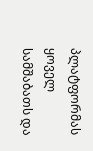პლატფორმას ყოველ სამშაბათს და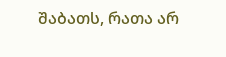შაბათს, რათა არ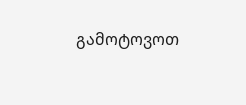გამოტოვოთ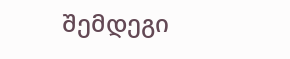შემდეგი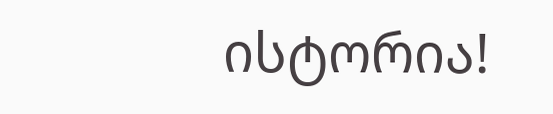ისტორია!